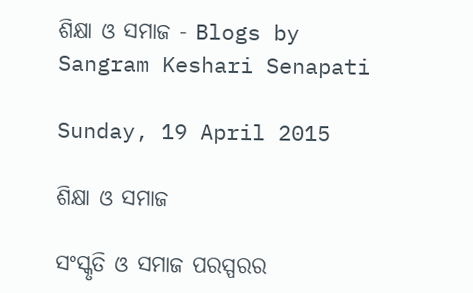ଶିକ୍ଷା ଓ ସମାଜ - Blogs by Sangram Keshari Senapati

Sunday, 19 April 2015

ଶିକ୍ଷା ଓ ସମାଜ

ସଂସ୍କୃତି ଓ ସମାଜ ପରସ୍ପରର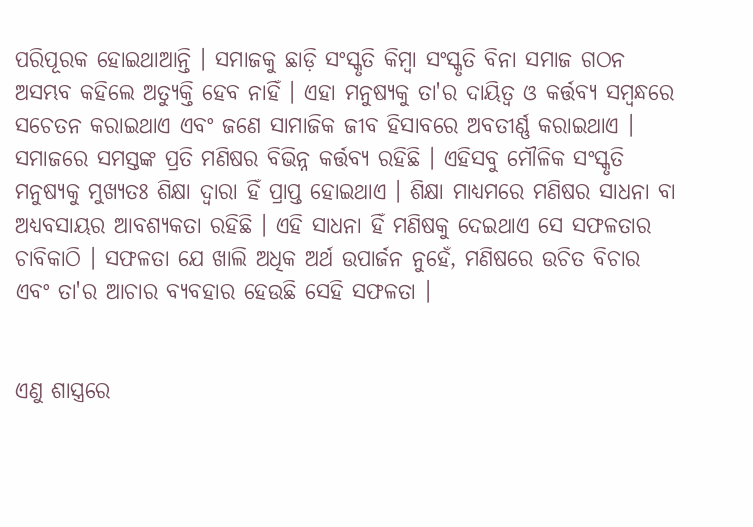ପରିପୂରକ ହୋଇଥାଆନ୍ତି । ସମାଜକୁ ଛାଡ଼ି ସଂସ୍କୃତି କିମ୍ବା ସଂସ୍କୃତି ବିନା ସମାଜ ଗଠନ ଅସମ୍ଭବ କ‌ହିଲେ ଅତ୍ୟୁକ୍ତି ହେବ ନାହିଁ । ଏହା ମନୁଷ୍ୟକୁ ତା'ର ଦାୟିତ୍ୱ ଓ କର୍ତ୍ତବ୍ୟ ସମ୍ବନ୍ଧରେ ସଚେତନ କରାଇଥାଏ ଏବଂ ଜଣେ ସାମାଜିକ ଜୀବ ହିସାବରେ ଅବତୀର୍ଣ୍ଣ କରାଇଥାଏ । ସମାଜରେ ସମସ୍ତଙ୍କ ପ୍ରତି ମଣିଷର ବିଭିନ୍ନ କର୍ତ୍ତବ୍ୟ ରହିଛି । ଏହିସବୁ ମୌଳିକ ସଂସ୍କୃତି ମନୁଷ୍ୟକୁ ମୁଖ୍ୟତଃ ଶିକ୍ଷା ଦ୍ୱାରା ହିଁ ପ୍ରାପ୍ତ ହୋଇଥାଏ । ଶିକ୍ଷା ମାଧ୍ୟମରେ ମଣିଷର ସାଧନା ବା ଅଧ୍ୟବସାୟର ଆବଶ୍ୟକତା ରହିଛି । ଏହି ସାଧନା ହିଁ ମଣିଷକୁ ଦେଇଥାଏ ସେ ସଫଳତାର ଚାବିକାଠି । ସଫଳତା ଯେ ଖାଲି ଅଧିକ ଅର୍ଥ ଉପାର୍ଜନ ନୁହେଁ, ମଣିଷରେ ଉଚିତ ବିଚାର ଏବଂ ତା'ର ଆଚାର ବ୍ୟବ‌ହାର ହେଉଛି ସେହି ସଫଳତା ।


ଏଣୁ ଶାସ୍ତ୍ରରେ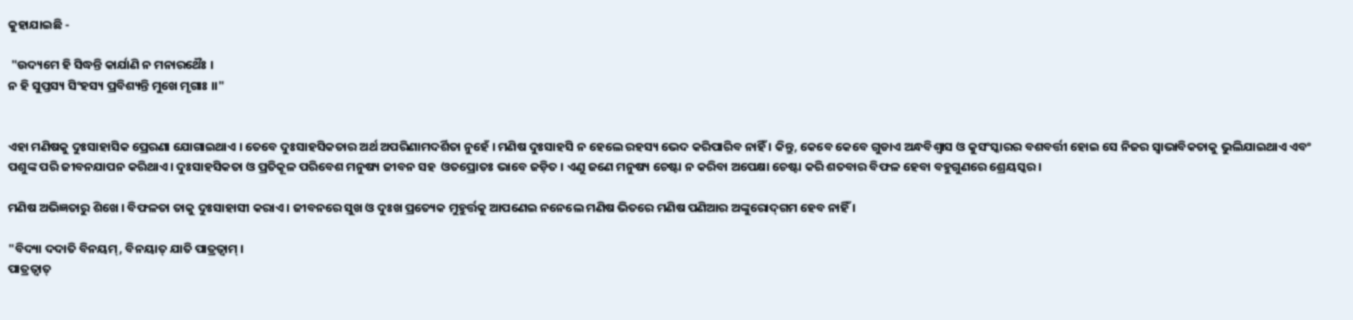କୁହାଯାଇଛି -

 "ଉଦ୍ୟମେ ହି ସିଦ୍ଧନ୍ତି କାର୍ଯାଣି ନ ମନାରଥୈଃ ।
ନ ହି ସୁପ୍ତସ୍ୟ ସିଂହସ୍ୟ ପ୍ରବିଶ୍ୟନ୍ତି ମୁଖେ ମୃଗାଃ ।।"


ଏହା ମଣିଷକୁ ଦୁଃସାହାସିକ ପ୍ରେରଣା ଯୋଗାଇଥାଏ । ତେବେ ଦୁଃସାହସିକତାର ଅର୍ଥ ଅପରିଣାମଦର୍ଶିତା ନୁହେଁ । ମଣିଷ ଦୁଃସାହସି ନ ହେଲେ ରହସ୍ୟ ଭେଦ କରିପାରିବ ନାହିଁ । କିନ୍ତୁ, କେବେ କେବେ ଗୁଡାଏ ଅନ୍ଧବିଶ୍ୱାସ ଓ କୁସଂସ୍କାରର ବଶବର୍ତ୍ତୀ ହୋଇ ସେ ନିଜର ସ୍ୱାଭାବିକତାକୁ ଭୁଲିଯାଇଥାଏ ଏବଂ ପଶୁଙ୍କ ପରି ଜୀବନଯାପନ କରିଥାଏ । ଦୁଃସାହସିକତା ଓ ପ୍ରତିକୂଳ ପରିବେଶ ମନୁଷ୍ୟ ଜୀବନ ସହ  ଓତପ୍ରୋତଃ ଭାବେ ଜଡ଼ିତ । ଏଣୁ ଜଣେ ମନୁଷ୍ୟ ଚେଷ୍ଟା ନ କରିବା ଅପେକ୍ଷା ଚେଷ୍ଟା କରି ଶତବାର ବିଫଳ ହେବା ବହୁଗୁଣରେ ଶ୍ରେୟସ୍କର ।

ମଣିଷ ଅଭିଜ୍ଞତାରୁ ଶିଖେ । ବିଫଳତା ତାକୁ ଦୁଃସାହାସୀ କରାଏ । ଜୀବନରେ ସୁଖ ଓ ଦୁଃଖ ପ୍ରତ୍ୟେକ ମୁହୁର୍ତ୍ତକୁ ଆପଣେଇ ନନେଲେ ମଣିଷ ଭିତରେ ମଣିଷ ପଣିଆର ଅଙ୍କୁରୋଦ୍‌ଗମ ହେବ ନାହିଁ ।

"ବିଦ୍ୟା ଦଦାତି ବିନୟମ୍, ବିନୟାତ୍ ଯାତି ପାତ୍ରତ୍ୱାମ୍ ।
ପାତ୍ରତ୍ୱାତ୍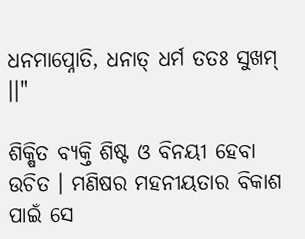ଧନମାପ୍ନୋତି, ଧନାତ୍ ଧର୍ମ ତତଃ ସୁଖମ୍ ।।"

ଶିକ୍ଷିତ ବ୍ୟକ୍ତି ଶିଷ୍ଟ ଓ ବିନୟୀ ହେବା ଉଚିତ । ମଣିଷର ମହନୀୟତାର ବିକାଶ ପାଇଁ ସେ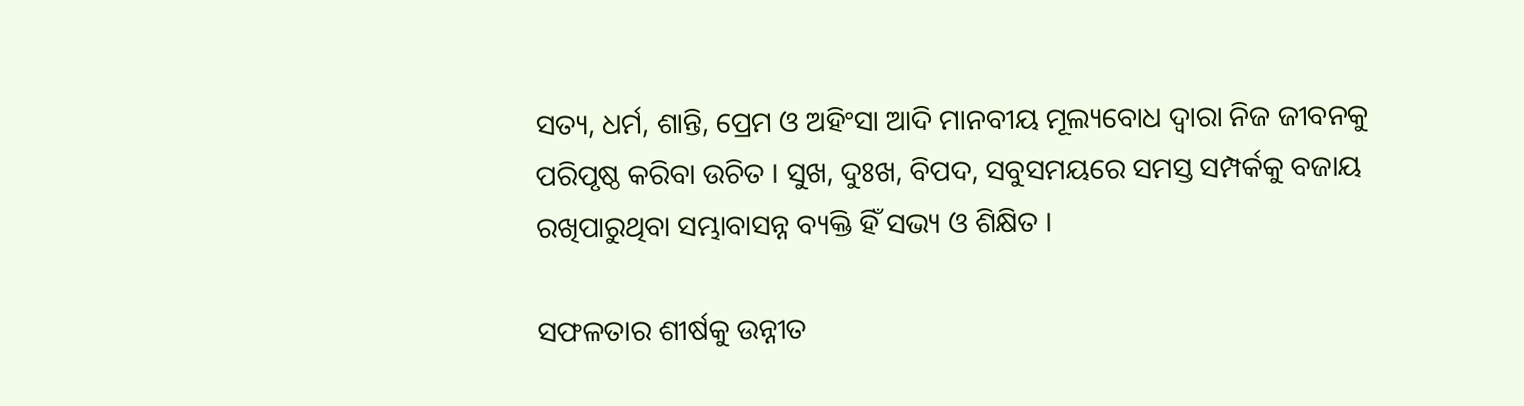ସତ୍ୟ, ଧର୍ମ, ଶାନ୍ତି, ପ୍ରେମ ଓ ଅହିଂସା ଆଦି ମାନବୀୟ ମୂଲ୍ୟବୋଧ ଦ୍ୱାରା ନିଜ ଜୀବନକୁ ପରିପୃଷ୍ଠ କରିବା ଉଚିତ । ସୁଖ, ଦୁଃଖ, ବିପଦ, ସବୁସମୟରେ ସମସ୍ତ ସମ୍ପର୍କକୁ ବଜାୟ ରଖିପାରୁଥିବା ସମ୍ଭାବାସନ୍ନ ବ୍ୟକ୍ତି ହିଁ ସଭ୍ୟ ଓ ଶିକ୍ଷିତ ।

ସଫଳତାର ଶୀର୍ଷକୁ ଉନ୍ନୀତ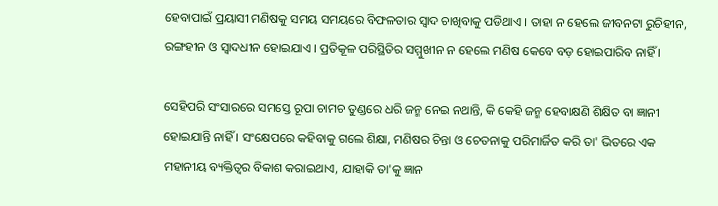ହେବାପାଇଁ ପ୍ରୟାସୀ ମଣିଷକୁ ସମୟ ସମୟରେ ବିଫଳତାର ସ୍ୱାଦ ଚାଖିବାକୁ ପଡିଥାଏ । ତାହା ନ ହେଲେ ଜୀବନଟା ରୁଚିହୀନ, ରଙ୍ଗହୀନ ଓ ସ୍ୱାଦଧୀନ ହୋଇଯାଏ । ପ୍ରତିକୂଳ ପରିସ୍ଥିତିର ସମ୍ମୁଖୀନ ନ ହେଲେ ମଣିଷ କେବେ ବଡ଼ ହୋଇପାରିବ ନାହିଁ ।

ସେହିପରି ସଂସାରରେ ସମସ୍ତେ ରୂପା ଚାମଚ ତୁଣ୍ଡରେ ଧରି ଜନ୍ମ ନେଇ ନଥାନ୍ତି, କି କେହି ଜନ୍ମ ହେବାକ୍ଷଣି ଶିକ୍ଷିତ ବା ଜ୍ଞାନୀ ହୋଇଯାନ୍ତି ନାହିଁ । ସଂକ୍ଷେପରେ କହିବାକୁ ଗଲେ ଶିକ୍ଷା, ମଣିଷର ଚିନ୍ତା ଓ ଚେତନାକୁ ପରିମାର୍ଜିତ କରି ତା' ଭିତରେ ଏକ ମହାନୀୟ ବ୍ୟକ୍ତିତ୍ୱର ବିକାଶ କରାଇଥାଏ, ଯାହାକି ତା'କୁ ଜ୍ଞାନ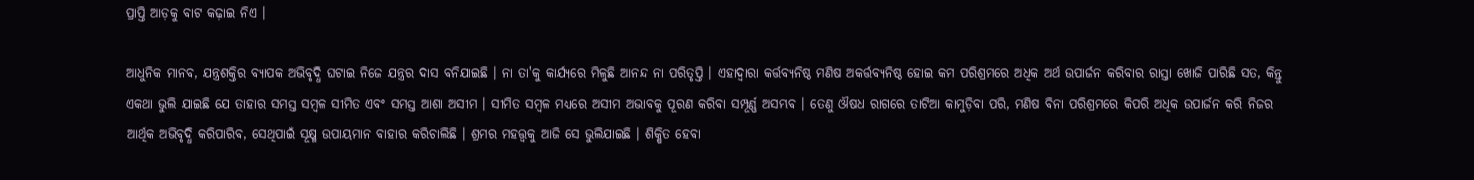ପ୍ରାପ୍ତି ଆଡ଼କୁ ବାଟ କଢ଼ାଇ ନିଏ ।

ଆଧୁନିକ ମାନବ, ଯନ୍ତ୍ରଶକ୍ତିର ବ୍ୟାପକ ଅଭିବୃଦ୍ଧି ଘଟାଇ ନିଜେ ଯନ୍ତ୍ରର ଦାସ ବନିଯାଇଛି । ନା ତା'କୁ କାର୍ଯ୍ୟରେ ମିଳୁଛି ଆନନ୍ଦ ନା ପରିତୃପ୍ତି । ଏହାଦ୍ୱାରା କର୍ତ୍ତବ୍ୟନିଷ୍ଠ ମଣିଷ ଅକର୍ତ୍ତବ୍ୟନିଷ୍ଠ ହୋଇ କମ ପରିଶ୍ରମରେ ଅଧିକ ଅର୍ଥ ଉପାର୍ଜନ କରିବାର ରାସ୍ତା ଖୋଜି ପାରିଛି ସତ, କିନ୍ତୁ ଏକଥା ଭୁଲି ଯାଇଛି ଯେ ତାହାର ସମସ୍ତ ସମ୍ୱଳ ସୀମିତ ଏବଂ ସମସ୍ତ ଆଶା ଅସୀମ । ସୀମିତ ସମ୍ୱଳ ମଧ୍ୟରେ ଅସୀମ ଅଭାବକୁ ପୂରଣ କରିବା ସମ୍ପୂର୍ଣ୍ଣ ଅସମ୍ଭବ । ତେଣୁ ଔଷଧ ରାଗରେ ତାଟିଆ କାମୁଡ଼ିବା ପରି, ମଣିଷ ବିନା ପରିଶ୍ରମରେ କିପରି ଅଧିକ ଉପାର୍ଜନ କରି ନିଜର ଆର୍ଥିକ ଅଭିବୃଦ୍ଧି କରିପାରିବ, ସେଥିପାଇଁ ସୂକ୍ଷ୍ମ ଉପାୟମାନ ବାହାର କରିଚାଲିଛି । ଶ୍ରମର ମହତ୍ତ୍ୱକୁ ଆଜି ସେ ଭୁଲିଯାଇଛି । ଶିକ୍ଷିତ ହେବା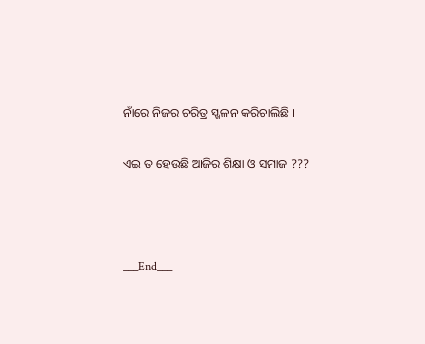ନାଁରେ ନିଜର ଚରିତ୍ର ସ୍ଖଳନ କରିଚାଲିଛି ।

ଏଇ ତ ହେଉଛି ଆଜିର ଶିକ୍ଷା ଓ ସମାଜ ???



___End___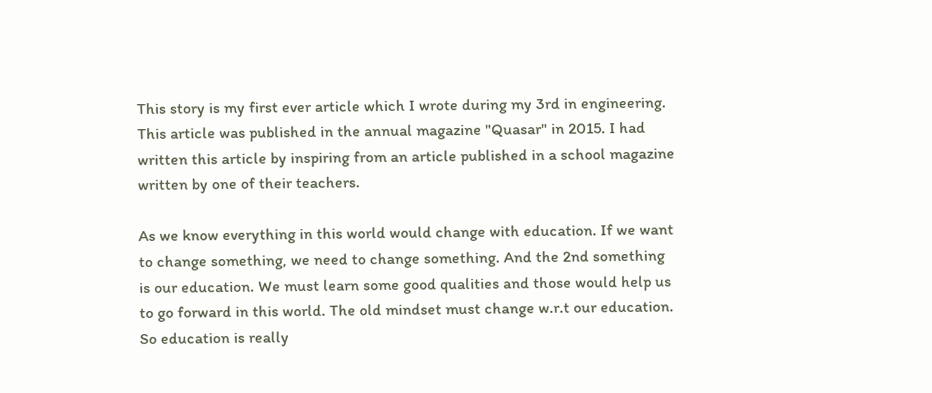This story is my first ever article which I wrote during my 3rd in engineering. This article was published in the annual magazine "Quasar" in 2015. I had written this article by inspiring from an article published in a school magazine written by one of their teachers.

As we know everything in this world would change with education. If we want to change something, we need to change something. And the 2nd something is our education. We must learn some good qualities and those would help us to go forward in this world. The old mindset must change w.r.t our education. So education is really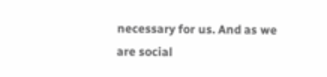necessary for us. And as we are social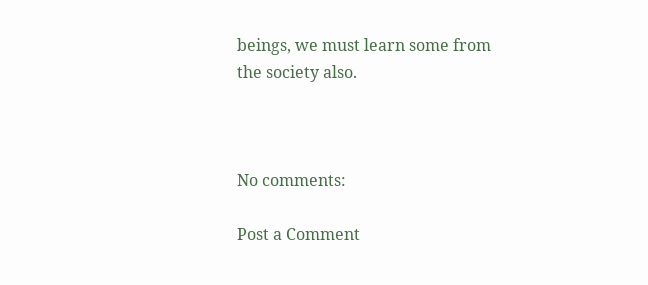beings, we must learn some from the society also.



No comments:

Post a Comment